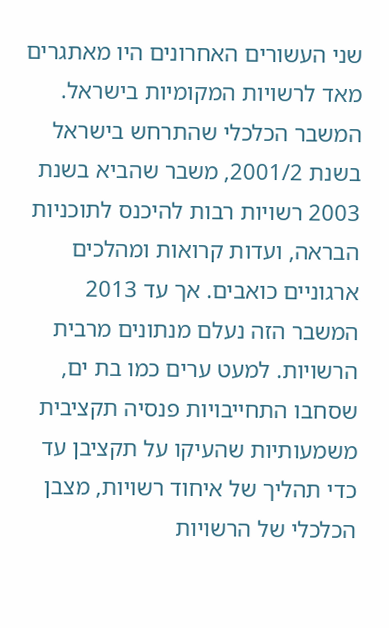שני העשורים האחרונים היו מאתגרים מאד לרשויות המקומיות בישראל. המשבר הכלכלי שהתרחש בישראל בשנת 2001/2, משבר שהביא בשנת 2003 רשויות רבות להיכנס לתוכניות הבראה, ועדות קרואות ומהלכים ארגוניים כואבים. אך עד 2013 המשבר הזה נעלם מנתונים מרבית הרשויות. למעט ערים כמו בת ים, שסחבו התחייבויות פנסיה תקציבית משמעותיות שהעיקו על תקציבן עד כדי תהליך של איחוד רשויות, מצבן הכלכלי של הרשויות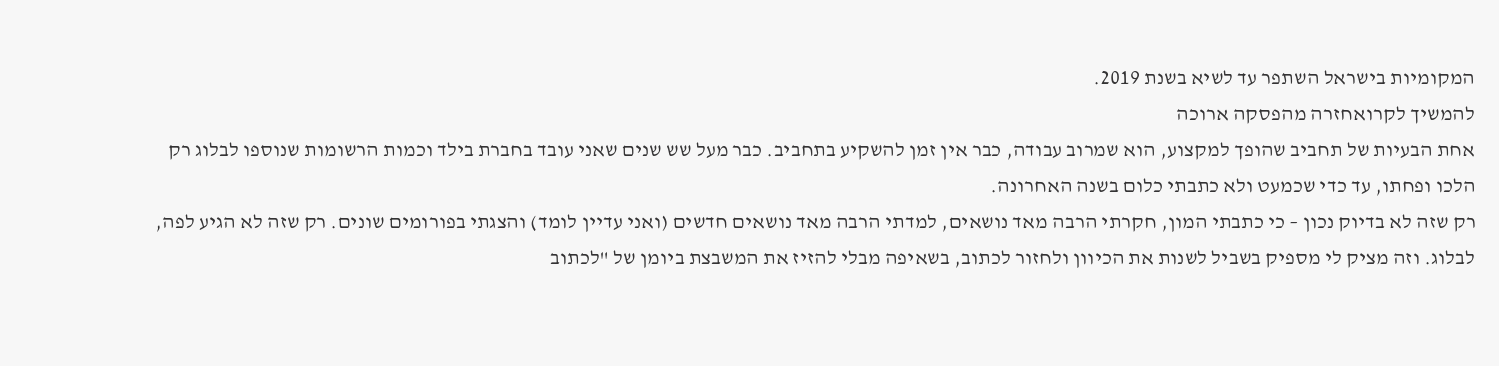המקומיות בישראל השתפר עד לשיא בשנת 2019.
להמשיך לקרואחזרה מהפסקה ארוכה
אחת הבעיות של תחביב שהופך למקצוע, הוא שמרוב עבודה, כבר אין זמן להשקיע בתחביב. כבר מעל שש שנים שאני עובד בחברת בילד וכמות הרשומות שנוספו לבלוג רק הלכו ופחתו, עד כדי שכמעט ולא כתבתי כלום בשנה האחרונה.
רק שזה לא בדיוק נכון – כי כתבתי המון, חקרתי הרבה מאד נושאים, למדתי הרבה מאד נושאים חדשים (ואני עדיין לומד) והצגתי בפורומים שונים. רק שזה לא הגיע לפה, לבלוג. וזה מציק לי מספיק בשביל לשנות את הכיוון ולחזור לכתוב, בשאיפה מבלי להזיז את המשבצת ביומן של "לכתוב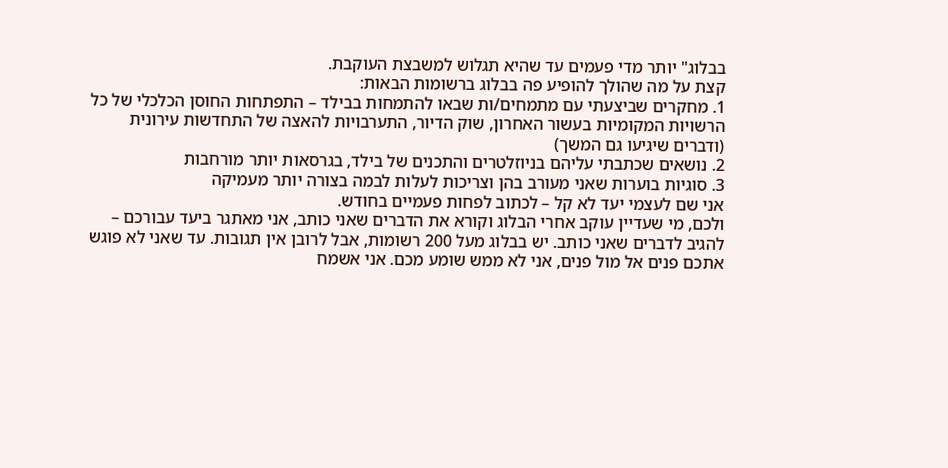בבלוג" יותר מדי פעמים עד שהיא תגלוש למשבצת העוקבת.
קצת על מה שהולך להופיע פה בבלוג ברשומות הבאות:
1. מחקרים שביצעתי עם מתמחים/ות שבאו להתמחות בבילד – התפתחות החוסן הכלכלי של כל הרשויות המקומיות בעשור האחרון, שוק הדיור, התערבויות להאצה של התחדשות עירונית (ודברים שיגיעו גם המשך)
2. נושאים שכתבתי עליהם בניוזלטרים והתכנים של בילד, בגרסאות יותר מורחבות
3. סוגיות בוערות שאני מעורב בהן וצריכות לעלות לבמה בצורה יותר מעמיקה
אני שם לעצמי יעד לא קל – לכתוב לפחות פעמיים בחודש.
ולכם, מי שעדיין עוקב אחרי הבלוג וקורא את הדברים שאני כותב, אני מאתגר ביעד עבורכם – להגיב לדברים שאני כותב. יש בבלוג מעל 200 רשומות, אבל לרובן אין תגובות. עד שאני לא פוגש אתכם פנים אל מול פנים, אני לא ממש שומע מכם. אני אשמח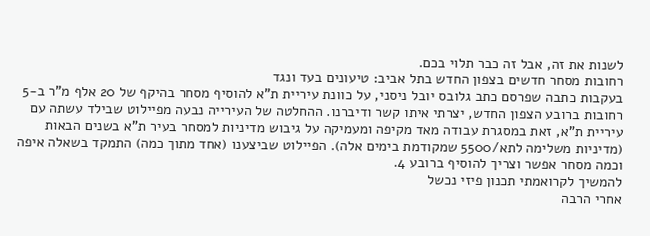לשנות את זה, אבל זה כבר תלוי בכם.
רחובות מסחר חדשים בצפון החדש בתל אביב: טיעונים בעד ונגד
בעקבות כתבה שפרסם כתב גלובס יובל ניסני, על כוונת עיריית ת"א להוסיף מסחר בהיקף של 20 אלף מ"ר ב-5 רחובות ברובע הצפון החדש, יצרתי איתו קשר ודיברנו. ההחלטה של העירייה נבעה מפיילוט שבילד עשתה עם עיריית ת"א, זאת במסגרת עבודה מאד מקיפה ומעמיקה על גיבוש מדיניות למסחר בעיר ת"א בשנים הבאות (מדיניות משלימה לתא/5500 שמקודמת בימים אלה). הפיילוט שביצענו (אחד מתוך כמה) התמקד בשאלה איפה וכמה מסחר אפשר וצריך להוסיף ברובע 4.
להמשיך לקרואמתי תכנון פיזי נכשל
אחרי הרבה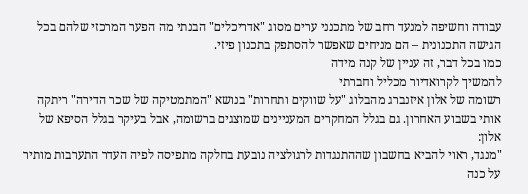עבודה וחשיפה למנעד רחב של מתכנני ערים מסוג "אדריכלים" הבנתי מה הפער המרכזי שלהם בכל הגישה התכנונית – הם מניחים שאפשר להסתפק בתכנון פיזי.
כמו בכל דבר, זה עניין של קנה מידה
להמשיך לקרואדיור מכליל וחברתי
רשומה של אלון איזנברג מהבלוג "על שווקים ותחרות" בנושא "המתמטיקה של שכר הדירה" ריתקה אותי בשבוע האחרון. גם בגלל המחקרים המעניינים שמוצגים ברשומה, אבל בעיקר בגלל הסיפא של אלון:
"מנגד, ראוי להביא בחשבון שההתנגדות לרגולציה נובעת בחלקה מתפיסה לפיה העדר התערבות מותיר על כנה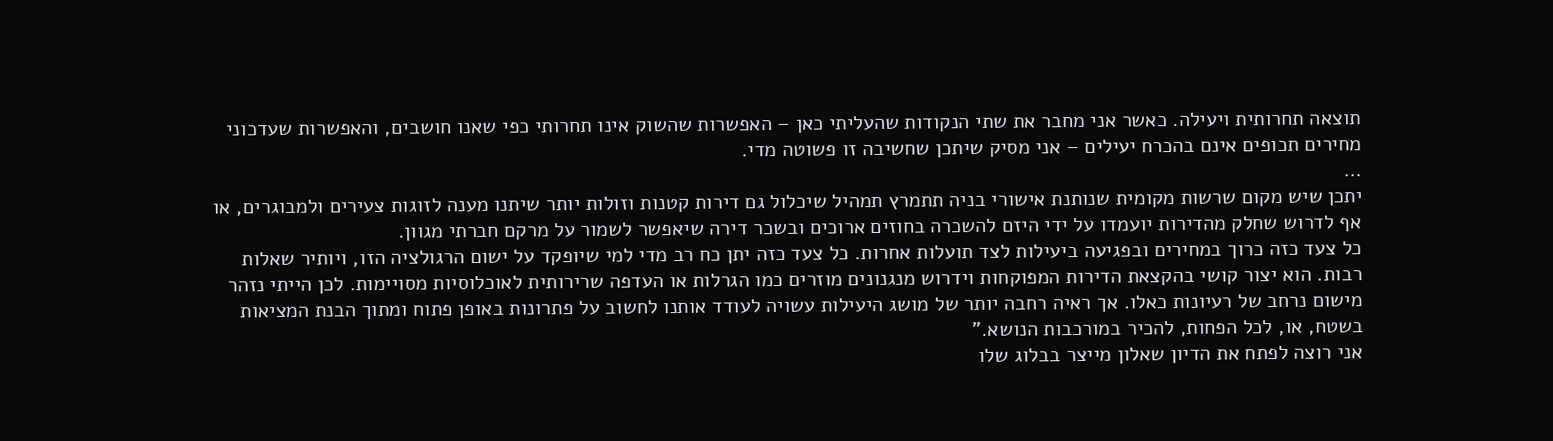תוצאה תחרותית ויעילה. כאשר אני מחבר את שתי הנקודות שהעליתי כאן – האפשרות שהשוק אינו תחרותי כפי שאנו חושבים, והאפשרות שעדכוני מחירים תכופים אינם בהכרח יעילים – אני מסיק שיתכן שחשיבה זו פשוטה מדי.
…
יתכן שיש מקום שרשות מקומית שנותנת אישורי בניה תתמרץ תמהיל שיכלול גם דירות קטנות וזולות יותר שיתנו מענה לזוגות צעירים ולמבוגרים, או אף לדרוש שחלק מהדירות יועמדו על ידי היזם להשכרה בחוזים ארוכים ובשכר דירה שיאפשר לשמור על מרקם חברתי מגוון.
כל צעד כזה כרוך במחירים ובפגיעה ביעילות לצד תועלות אחרות. כל צעד כזה יתן כח רב מדי למי שיופקד על ישום הרגולציה הזו, ויותיר שאלות רבות. הוא יצור קושי בהקצאת הדירות המפוקחות וידרוש מנגנונים מוזרים כמו הגרלות או העדפה שרירותית לאוכלוסיות מסויימות. לכן הייתי נזהר מישום נרחב של רעיונות כאלו. אך ראיה רחבה יותר של מושג היעילות עשויה לעודד אותנו לחשוב על פתרונות באופן פתוח ומתוך הבנת המציאות בשטח, או, לכל הפחות, להכיר במורכבות הנושא."
אני רוצה לפתח את הדיון שאלון מייצר בבלוג שלו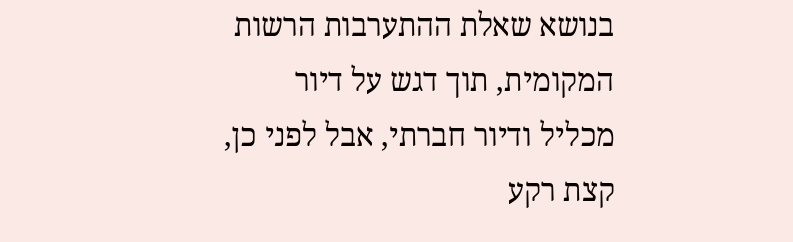בנושא שאלת ההתערבות הרשות המקומית, תוך דגש על דיור מכליל ודיור חברתי, אבל לפני כן, קצת רקע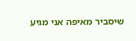שיסביר מאיפה אני מגיע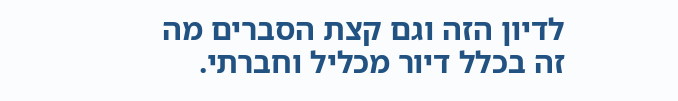לדיון הזה וגם קצת הסברים מה זה בכלל דיור מכליל וחברתי.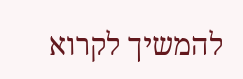להמשיך לקרוא